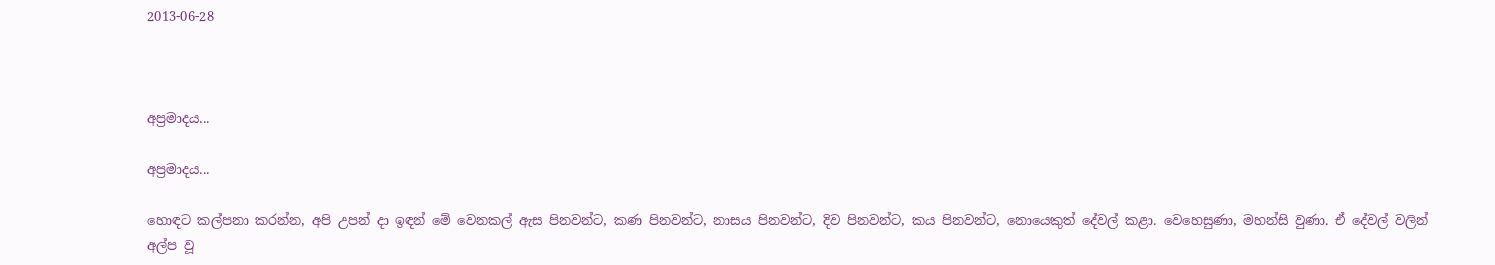2013-06-28



අප්‍රමාදය...

අප්‍රමාදය...

හොඳට කල්පනා කරන්න, අපි උපන් දා ඉඳන් මේ වෙනකල් ඇස පිනවන්ට, කණ පිනවන්ට, නාසය පිනවන්ට, දිව පිනවන්ට, කය පිනවන්ට, නොයෙකුත් දේවල් කළා. වෙහෙසුණා, මහන්සි වුණා. ඒ දේවල් වලින් අල්ප වූ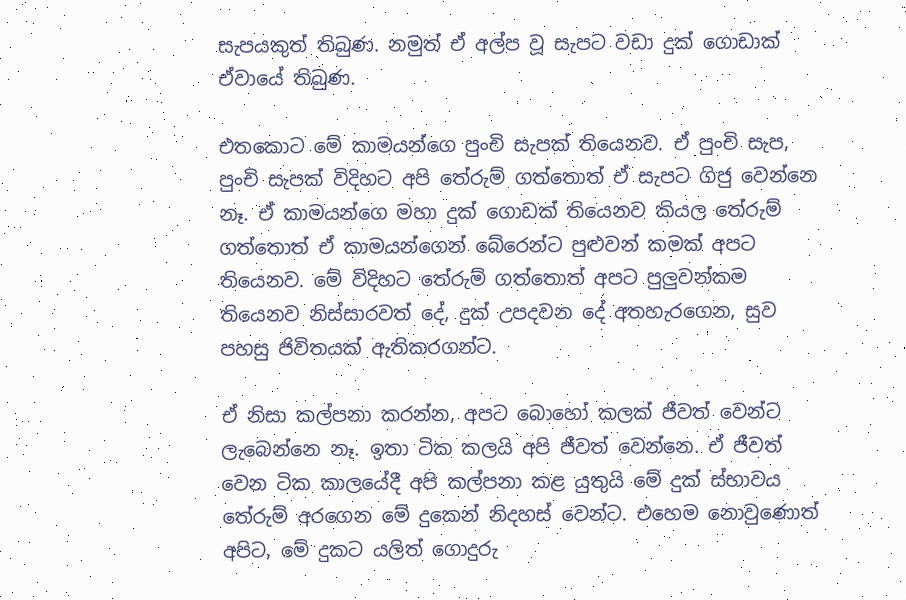සැපයකුත් තිබුණ. නමුත් ඒ අල්ප වූ සැපට වඩා දුක් ගොඩාක් ඒවායේ තිබුණ.

එතකොට මේ කාමයන්ගෙ පුංචි සැපක් තියෙනව. ඒ පුංචි සැප, පුංචි සැපක් විදිහට අපි තේරුම් ගත්තොත් ඒ සැපට ගිජු වෙන්නෙ නෑ. ඒ කාමයන්ගෙ මහා දුක් ගොඩක් තියෙනව කියල තේරුම් ගත්තොත් ඒ කාමයන්ගෙන් බේරෙන්ට පුළුවන් කමක් අපට තියෙනව. මේ විදිහට තේරුම් ගත්තොත් අපට පුලුවන්කම තියෙනව නිස්සාරවත් දේ, දුක් උපදවන දේ අතහැරගෙන, සුව පහසු ජිවිතයක් ඇතිකරගන්ට.

ඒ නිසා කල්පනා කරන්න, අපට බොහෝ කලක් ජීවත් වෙන්ට ලැබෙන්නෙ නෑ. ඉතා ටික කලයි අපි ජීවත් වෙන්නෙ. ඒ ජීවත් වෙන ටික කාලයේදී අපි කල්පනා කළ යුතුයි මේ දුක් ස්භාවය තේරුම් අරගෙන මේ දුකෙන් නිදහස් වෙන්ට. එහෙම නොවුණොත් අපිට, මේ දුකට යලිත් ගොදුරු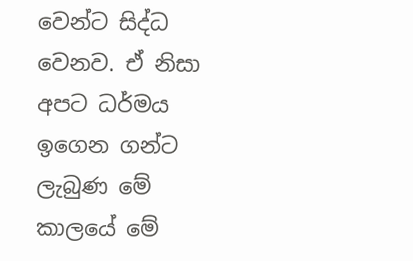වෙන්ට සිද්ධ වෙනව. ඒ නිසා අපට ධර්මය ඉගෙන ගන්ට ලැබුණ මේ කාලයේ මේ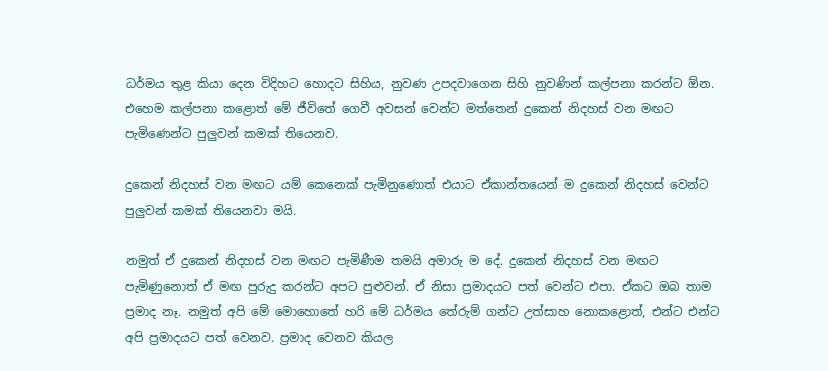ධර්මය තුළ කියා දෙන විදිහට හොදට සිහිය, නුවණ උපදවාගෙන සිහි නුවණින් කල්පනා කරන්ට ඕන. එහෙම කල්පනා කළොත් මේ ජීවිතේ ගෙවී අවසන් වෙන්ට මත්තෙන් දුකෙන් නිදහස් වන මඟට පැමිණෙන්ට පුලුවන් කමක් තියෙනව.

දුකෙන් නිදහස් වන මඟට යම් කෙනෙක් පැමිනුණොත් එයාට ඒකාන්තයෙන් ම දුකෙන් නිදහස් වෙන්ට පුලුවන් කමක් තියෙනවා මයි.

නමුත් ඒ දුකෙන් නිදහස් වන මඟට පැමිණීම තමයි අමාරු ම දේ. දුකෙන් නිදහස් වන මඟට පැමිණුනොත් ඒ මඟ පුරුදු කරන්ට අපට පුළුවන්. ඒ නිසා ප්‍රමාදයට පත් වෙන්ට එපා. ඒකට ඔබ තාම ප්‍රමාද නෑ. නමුත් අපි මේ මොහොතේ හරි මේ ධර්මය තේරුම් ගන්ට උත්සාහ නොකළොත්, එන්ට එන්ට අපි ප්‍රමාදයට පත් වෙනව. ප්‍රමාද වෙනව කියල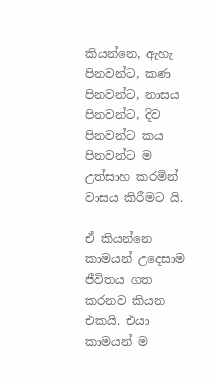කියන්නෙ, ඇහැ පිනවන්ට, කණ පිනවන්ට, නාසය පිනවන්ට, දිව පිනවන්ට කය පිනවන්ට ම උත්සාහ කරමින් වාසය කිරීමට යි.

ඒ කියන්නෙ කාමයන් උදෙසාම ජීවිතය ගත කරනව කියන එකයි. එයා කාමයන් ම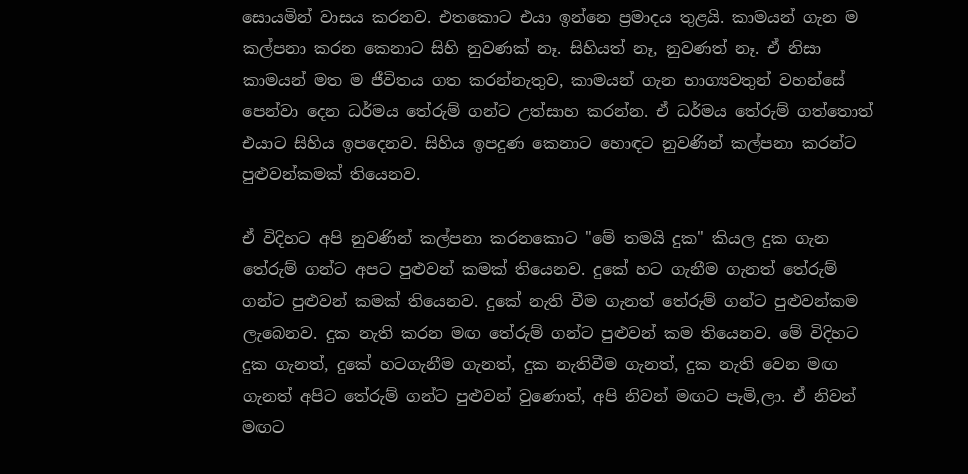සොයමින් වාසය කරනව. එතකොට එයා ඉන්නෙ ප්‍රමාදය තුළයි. කාමයන් ගැන ම කල්පනා කරන කෙනාට සිහි නුවණක් නෑ. සිහියත් නෑ, නුවණත් නෑ. ඒ නිසා කාමයන් මත ම ජීවිතය ගත කරන්නැතුව, කාමයන් ගැන භාග්‍යවතුන් වහන්සේ පෙන්වා දෙන ධර්මය තේරුම් ගන්ට උත්සාහ කරන්න. ඒ ධර්මය තේරුම් ගත්තොත් එයාට සිහිය ඉපදෙනව. සිහිය ඉපදුණ කෙනාට හොඳට නුවණින් කල්පනා කරන්ට පුළුවන්කමක් තියෙනව.

ඒ විදිහට අපි නුවණින් කල්පනා කරනකොට "මේ තමයි දුක" කියල දුක ගැන තේරුම් ගන්ට අපට පුළුවන් කමක් තියෙනව. දුකේ හට ගැනීම ගැනත් තේරුම් ගන්ට පුළුවන් කමක් තියෙනව. දුකේ නැති වීම ගැනත් තේරුම් ගන්ට පුළුවන්කම ලැබෙනව. දුක නැති කරන මඟ තේරුම් ගන්ට පුළුවන් කම තියෙනව. මේ විදිහට දුක ගැනත්, දුකේ හටගැනීම ගැනත්, දුක නැතිවීම ගැනත්, දුක නැති වෙන මඟ ගැනත් අපිට තේරුම් ගන්ට පුළුවන් වුණොත්, අපි නිවන් මඟට පැමි‚ලා. ඒ නිවන් මඟට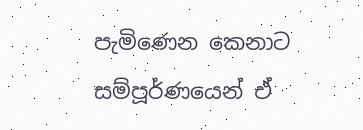පැමිණෙන කෙනාට සම්පූර්ණයෙන් ඒ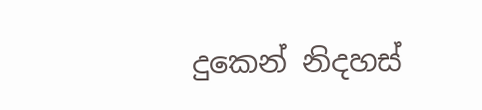දුකෙන් නිදහස්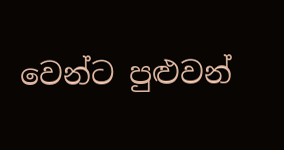වෙන්ට පුළුවන්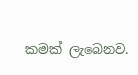කමක් ලැබෙනව.